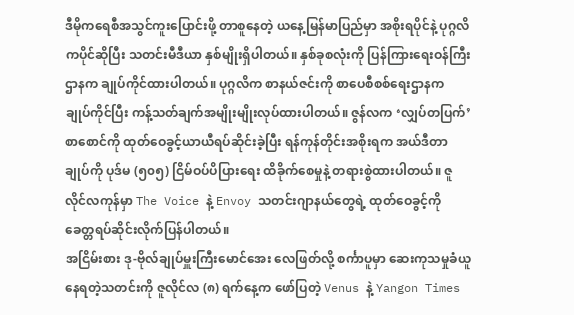ဒီမိုကရေစီအသွင်ကူးပြောင်းဖို့ တာစူနေတဲ့ ယနေ့မြန်မာပြည်မှာ အစိုးရပိုင်နဲ့ ပုဂ္ဂလိကပိုင်ဆိုပြီး သတင်းမီဒီယာ နှစ်မျိုးရှိပါတယ်။ နှစ်ခုစလုံးကို ပြန်ကြားရေးဝန်ကြီးဌာနက ချုပ်ကိုင်ထားပါတယ်။ ပုဂ္ဂလိက စာနယ်ဇင်းကို စာပေစီစစ်ရေးဌာနက ချုပ်ကိုင်ပြီး ကန့်သတ်ချက်အမျိုးမျိုးလုပ်ထားပါတယ်။ ဇွန်လက ‘လျှပ်တပြက်’ စာစောင်ကို ထုတ်ဝေခွင့်ယာယီရပ်ဆိုင်းခဲ့ပြီး ရန်ကုန်တိုင်းအစိုးရက အယ်ဒီတာချုပ်ကို ပုဒ်မ (၅၀၅) ငြိမ်ဝပ်ပိပြားရေး ထိခိုက်စေမှုနဲ့ တရားစွဲထားပါတယ်။ ဇူလိုင်လကုန်မှာ The Voice နဲ့ Envoy သတင်းဂျာနယ်တွေရဲ့ ထုတ်ဝေခွင့်ကို ခေတ္တရပ်ဆိုင်းလိုက်ပြန်ပါတယ်။
အငြိမ်းစား ဒု-ဗိုလ်ချုပ်မှူးကြီးမောင်အေး လေဖြတ်လို့ စင်္ကာပူမှာ ဆေးကုသမှုခံယူနေရတဲ့သတင်းကို ဇူလိုင်လ (၈) ရက်နေ့က ဖော်ပြတဲ့ Venus နဲ့ Yangon Times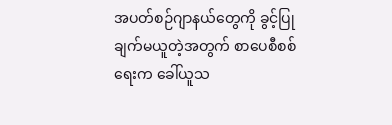အပတ်စဉ်ဂျာနယ်တွေကို ခွင့်ပြုချက်မယူတဲ့အတွက် စာပေစီစစ်ရေးက ခေါ်ယူသ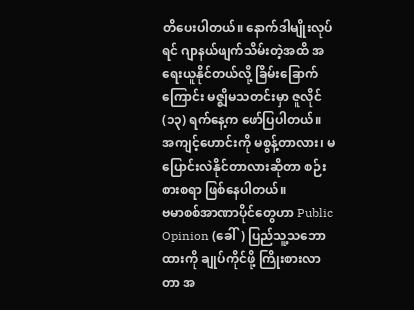တိပေးပါတယ်။ နောက်ဒါမျိုးလုပ်ရင် ဂျာနယ်ဖျက်သိမ်းတဲ့အထိ အရေးယူနိုင်တယ်လို့ ခြိမ်းခြောက်ကြောင်း မဇ္ဈိမသတင်းမှာ ဇူလိုင် (၁၃) ရက်နေ့က ဖော်ပြပါတယ်။ အကျင့်ဟောင်းကို မစွန့်တာလား၊ မပြောင်းလဲနိုင်တာလားဆိုတာ စဉ်းစားစရာ ဖြစ်နေပါတယ်။
ဗမာစစ်အာဏာပိုင်တွေဟာ Public Opinion (ခေါ်) ပြည်သူ့သဘောထားကို ချုပ်ကိုင်ဖို့ ကြိုးစားလာတာ အ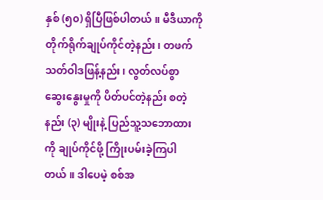နှစ် (၅၀) ရှိပြီဖြစ်ပါတယ်။ မီဒီယာကို တိုက်ရိုက်ချုပ်ကိုင်တဲ့နည်း၊ တဖက်သတ်ဝါဒဖြန့်နည်း၊ လွတ်လပ်စွာ ဆွေးနွေးမှုကို ပိတ်ပင်တဲ့နည်း စတဲ့ နည်း (၃) မျိုးနဲ့ ပြည်သူ့သဘောထားကို ချုပ်ကိုင်ဖို့ ကြိုးပမ်းခဲ့ကြပါတယ်။ ဒါပေမဲ့ စစ်အ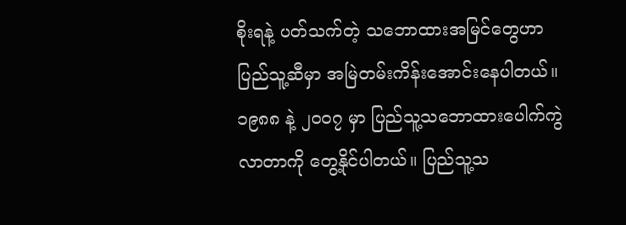စိုးရနဲ့ ပတ်သက်တဲ့ သဘောထားအမြင်တွေဟာ ပြည်သူ့ဆီမှာ အမြဲတမ်းကိန်းအောင်းနေပါတယ်။ ၁၉၈၈ နဲ့ ၂၀၀၇ မှာ ပြည်သူ့သဘောထားပေါက်ကွဲလာတာကို တွေ့နိုင်ပါတယ်။ ပြည်သူ့သ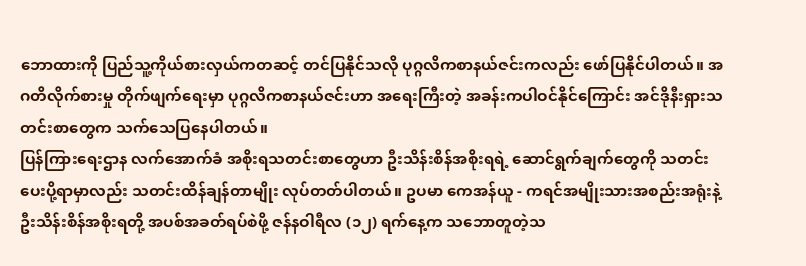ဘောထားကို ပြည်သူ့ကိုယ်စားလှယ်ကတဆင့် တင်ပြနိုင်သလို ပုဂ္ဂလိကစာနယ်ဇင်းကလည်း ဖော်ပြနိုင်ပါတယ်။ အဂတိလိုက်စားမှု တိုက်ဖျက်ရေးမှာ ပုဂ္ဂလိကစာနယ်ဇင်းဟာ အရေးကြီးတဲ့ အခန်းကပါဝင်နိုင်ကြောင်း အင်ဒိုနီးရှားသတင်းစာတွေက သက်သေပြနေပါတယ်။
ပြန်ကြားရေးဌာန လက်အောက်ခံ အစိုးရသတင်းစာတွေဟာ ဦးသိန်းစိန်အစိုးရရဲ့ ဆောင်ရွက်ချက်တွေကို သတင်းပေးပို့ရာမှာလည်း သတင်းထိန်ချန်တာမျိုး လုပ်တတ်ပါတယ်။ ဥပမာ ကေအန်ယူ - ကရင်အမျိုးသားအစည်းအရုံးနဲ့ ဦးသိန်းစိန်အစိုးရတို့ အပစ်အခတ်ရပ်စဲဖို့ ဇန်နဝါရီလ (၁၂) ရက်နေ့က သဘောတူတဲ့သ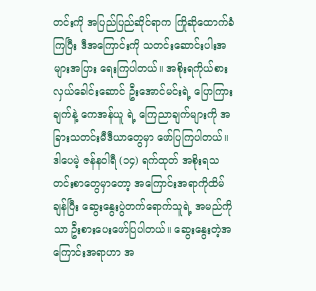တင်းကို အပြည်ပြည်ဆိုင်ရာက ကြိုဆိုထောက်ခံကြပြီး ဒီအကြောင်းကို သတင်းဆောင်းပါးအများအပြား ရေးကြပါတယ်။ အစိုးရကိုယ်စားလှယ်ခေါင်းဆောင် ဦးအောင်မင်းရဲ့ ပြောကြားချက်နဲ့ ကေအန်ယူ ရဲ့ ကြေညာချက်များကို အခြားသတင်းမီဒီယာတွေမှာ ဖော်ပြကြပါတယ်။ ဒါပေမဲ့ ဇန်နဝါရီ (၁၄) ရက်ထုတ် အစိုးရသတင်းစာတွေမှာတော့ အကြောင်းအရာကိုထိမ်ချန်ပြီး ဆွေးနွေးပွဲတက်ရောက်သူရဲ့ အမည်ကိုသာ ဦးစားပေးဖော်ပြပါတယ်။ ဆွေးနွေးတဲ့အကြောင်းအရာဟာ အ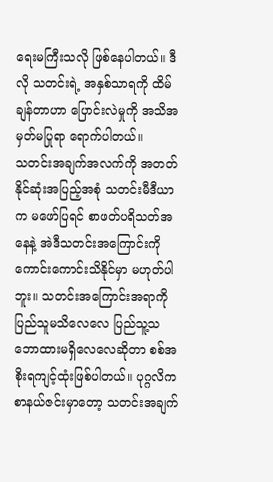ရေးမကြီးသလို ဖြစ်နေပါတယ်။ ဒီလို သတင်းရဲ့ အနှစ်သာရကို ထိမ်ချန်တာဟာ ပြောင်းလဲမှုကို အသိအမှတ်မပြုရာ ရောက်ပါတယ်။
သတင်းအချက်အလက်ကို အတတ်နိုင်ဆုံးအပြည့်အစုံ သတင်းမီဒီယာက မဖော်ပြရင် စာဖတ်ပရိသတ်အနေနဲ့ အဲဒီသတင်းအကြောင်းကို ကောင်းကောင်းသိနိုင်မှာ မဟုတ်ပါဘူး။ သတင်းအကြောင်းအရာကို ပြည်သူမသိလေလေ ပြည်သူ့သဘောထားမရှိလေလေဆိုတာ စစ်အစိုးရကျင့်ထုံးဖြစ်ပါတယ်။ ပုဂ္ဂလိကစာနယ်ဇင်းမှာတော့ သတင်းအချက်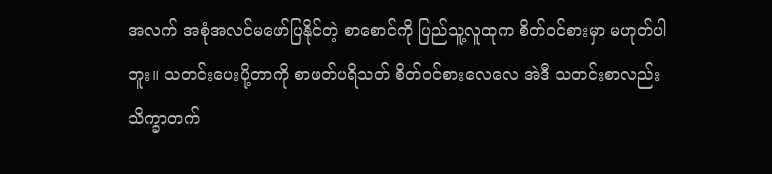အလက် အစုံအလင်မဖော်ပြနိုင်တဲ့ စာစောင်ကို ပြည်သူ့လူထုက စိတ်ဝင်စားမှာ မဟုတ်ပါဘူး။ သတင်းပေးပို့တာကို စာဖတ်ပရိသတ် စိတ်ဝင်စားလေလေ အဲဒီ သတင်းစာလည်း သိက္ခာတက်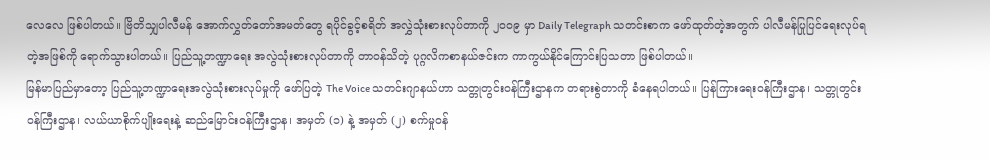လေလေ ဖြစ်ပါတယ်။ ဗြိတိသျှပါလီမန် အောက်လွှတ်တော်အမတ်တွေ ရပိုင်ခွင့်စရိတ် အလွှဲသုံးစားလုပ်တာကို ၂၀၀၉ မှာ Daily Telegraph သတင်းစာက ဖော်ထုတ်တဲ့အတွက် ပါလီမန်ပြုပြင်ရေးလုပ်ရတဲ့အဖြစ်ကို ရောက်သွားပါတယ်။ ပြည်သူ့ဘဏ္ဍာရေး အလွဲသုံးစားလုပ်တာကို တာဝန်သိတဲ့ ပုဂ္ဂလိကစာနယ်ဇင်းက ကာကွယ်နိုင်ကြောင်းပြသတာ ဖြစ်ပါတယ်။
မြန်မာပြည်မှာတော့ ပြည်သူ့ဘဏ္ဍာရေးအလွဲသုံးစားလုပ်မှုကို ဖော်ပြတဲ့ The Voice သတင်းဂျာနယ်ဟာ သတ္တုတွင်းဝန်ကြီးဌာနက တရားစွဲတာကို ခံနေရပါတယ်။ ပြန်ကြားရေးဝန်ကြီးဌာန၊ သတ္တုတွင်းဝန်ကြီးဌာန၊ လယ်ယာစိုက်ပျိုးရေးနဲ့ ဆည်မြောင်းဝန်ကြီးဌာန၊ အမှတ် (၁) နဲ့ အမှတ် (၂) စက်မှုဝန်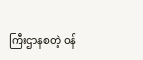ကြီးဌာနစတဲ့ ဝန်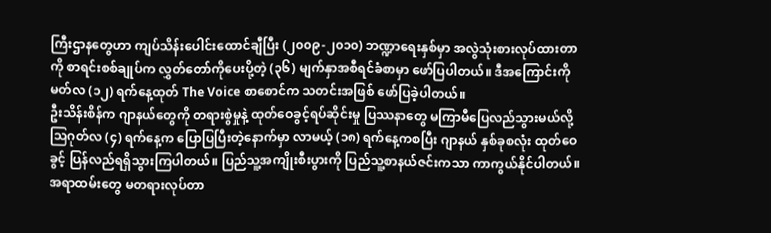ကြီးဌာနတွေဟာ ကျပ်သိန်းပေါင်းထောင်ချီပြီး (၂၀၀၉-၂၀၁၀) ဘဏ္ဍာရေးနှစ်မှာ အလွဲသုံးစားလုပ်ထားတာကို စာရင်းစစ်ချုပ်က လွှတ်တော်ကိုပေးပို့တဲ့ (၃၆) မျက်နှာအစီရင်ခံစာမှာ ဖော်ပြပါတယ်။ ဒီအကြောင်းကို မတ်လ (၁၂) ရက်နေ့ထုတ် The Voice စာစောင်က သတင်းအဖြစ် ဖော်ပြခဲ့ပါတယ်။
ဦးသိန်းစိန်က ဂျာနယ်တွေကို တရားစွဲမှုနဲ့ ထုတ်ဝေခွင့်ရပ်ဆိုင်းမှု ပြဿနာတွေ မကြာမီပြေလည်သွားမယ်လို့ သြဂုတ်လ (၄) ရက်နေ့က ပြောပြပြီးတဲ့နောက်မှာ လာမယ့် (၁၈) ရက်နေ့ကစပြီး ဂျာနယ် နှစ်ခုစလုံး ထုတ်ဝေခွင့် ပြန်လည်ရရှိသွားကြပါတယ်။ ပြည်သူ့အကျိုးစီးပွားကို ပြည်သူ့စာနယ်ဇင်းကသာ ကာကွယ်နိုင်ပါတယ်။ အရာထမ်းတွေ မတရားလုပ်တာ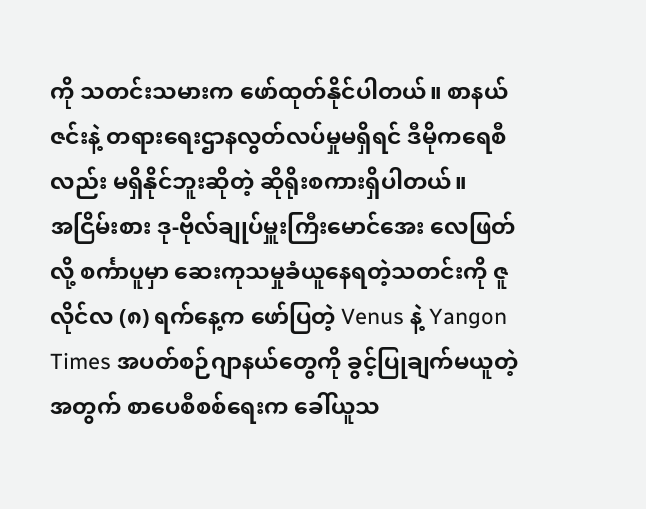ကို သတင်းသမားက ဖော်ထုတ်နိုင်ပါတယ်။ စာနယ်ဇင်းနဲ့ တရားရေးဌာနလွတ်လပ်မှုမရှိရင် ဒီမိုကရေစီလည်း မရှိနိုင်ဘူးဆိုတဲ့ ဆိုရိုးစကားရှိပါတယ်။
အငြိမ်းစား ဒု-ဗိုလ်ချုပ်မှူးကြီးမောင်အေး လေဖြတ်လို့ စင်္ကာပူမှာ ဆေးကုသမှုခံယူနေရတဲ့သတင်းကို ဇူလိုင်လ (၈) ရက်နေ့က ဖော်ပြတဲ့ Venus နဲ့ Yangon Times အပတ်စဉ်ဂျာနယ်တွေကို ခွင့်ပြုချက်မယူတဲ့အတွက် စာပေစီစစ်ရေးက ခေါ်ယူသ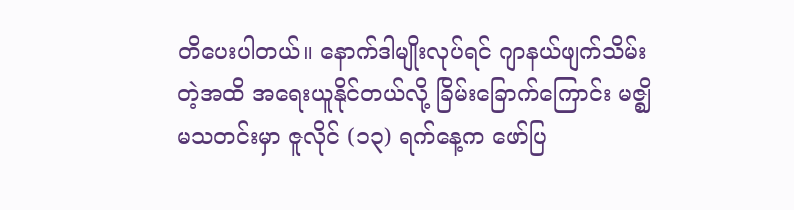တိပေးပါတယ်။ နောက်ဒါမျိုးလုပ်ရင် ဂျာနယ်ဖျက်သိမ်းတဲ့အထိ အရေးယူနိုင်တယ်လို့ ခြိမ်းခြောက်ကြောင်း မဇ္ဈိမသတင်းမှာ ဇူလိုင် (၁၃) ရက်နေ့က ဖော်ပြ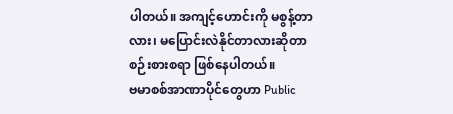ပါတယ်။ အကျင့်ဟောင်းကို မစွန့်တာလား၊ မပြောင်းလဲနိုင်တာလားဆိုတာ စဉ်းစားစရာ ဖြစ်နေပါတယ်။
ဗမာစစ်အာဏာပိုင်တွေဟာ Public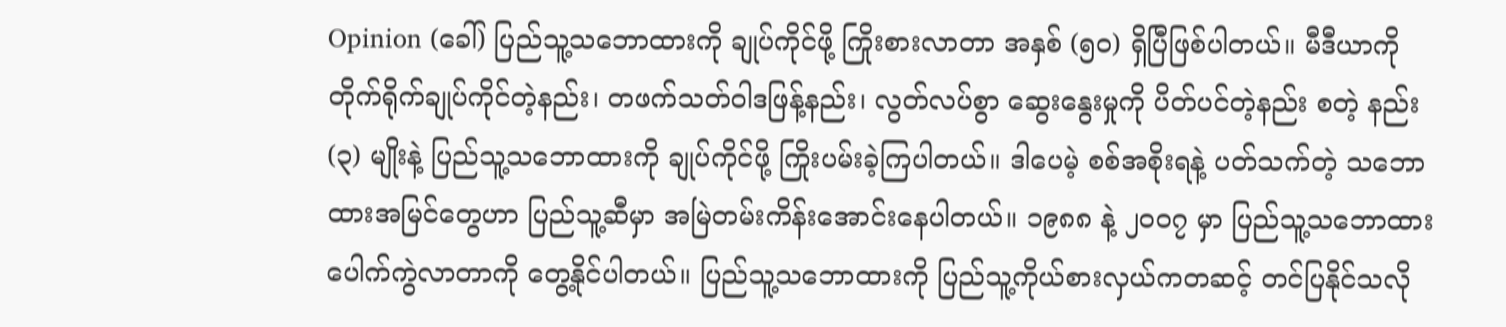Opinion (ခေါ်) ပြည်သူ့သဘောထားကို ချုပ်ကိုင်ဖို့ ကြိုးစားလာတာ အနှစ် (၅၀) ရှိပြီဖြစ်ပါတယ်။ မီဒီယာကို တိုက်ရိုက်ချုပ်ကိုင်တဲ့နည်း၊ တဖက်သတ်ဝါဒဖြန့်နည်း၊ လွတ်လပ်စွာ ဆွေးနွေးမှုကို ပိတ်ပင်တဲ့နည်း စတဲ့ နည်း (၃) မျိုးနဲ့ ပြည်သူ့သဘောထားကို ချုပ်ကိုင်ဖို့ ကြိုးပမ်းခဲ့ကြပါတယ်။ ဒါပေမဲ့ စစ်အစိုးရနဲ့ ပတ်သက်တဲ့ သဘောထားအမြင်တွေဟာ ပြည်သူ့ဆီမှာ အမြဲတမ်းကိန်းအောင်းနေပါတယ်။ ၁၉၈၈ နဲ့ ၂၀၀၇ မှာ ပြည်သူ့သဘောထားပေါက်ကွဲလာတာကို တွေ့နိုင်ပါတယ်။ ပြည်သူ့သဘောထားကို ပြည်သူ့ကိုယ်စားလှယ်ကတဆင့် တင်ပြနိုင်သလို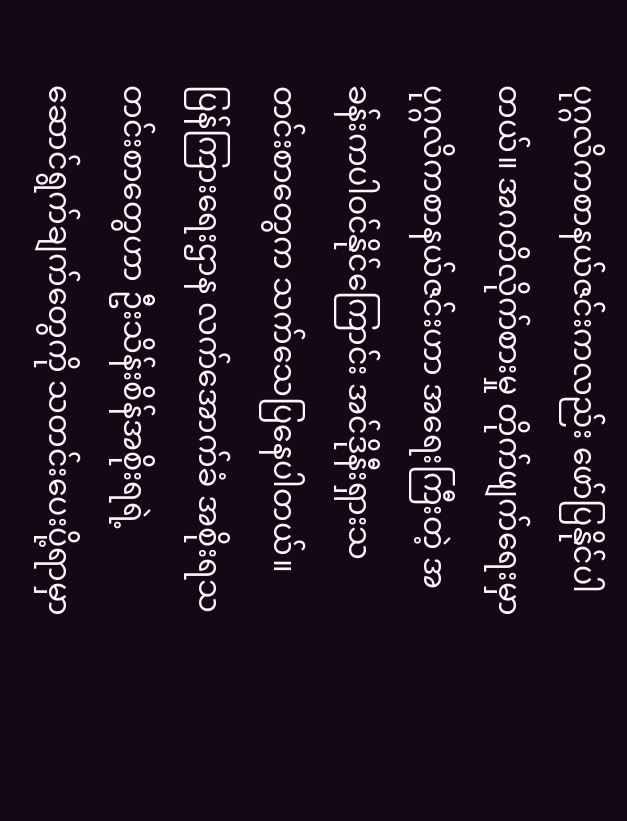ပုဂ္ဂလိကစာနယ်ဇင်းကလည်း ဖော်ပြနိုင်ပါတယ်။ အဂတိလိုက်စားမှု တိုက်ဖျက်ရေးမှာ ပုဂ္ဂလိကစာနယ်ဇင်းဟာ အရေးကြီးတဲ့ အခန်းကပါဝင်နိုင်ကြောင်း အင်ဒိုနီးရှားသတင်းစာတွေက သက်သေပြနေပါတယ်။
ပြန်ကြားရေးဌာန လက်အောက်ခံ အစိုးရသတင်းစာတွေဟာ ဦးသိန်းစိန်အစိုးရရဲ့ ဆောင်ရွက်ချက်တွေကို သတင်းပေးပို့ရာမှာ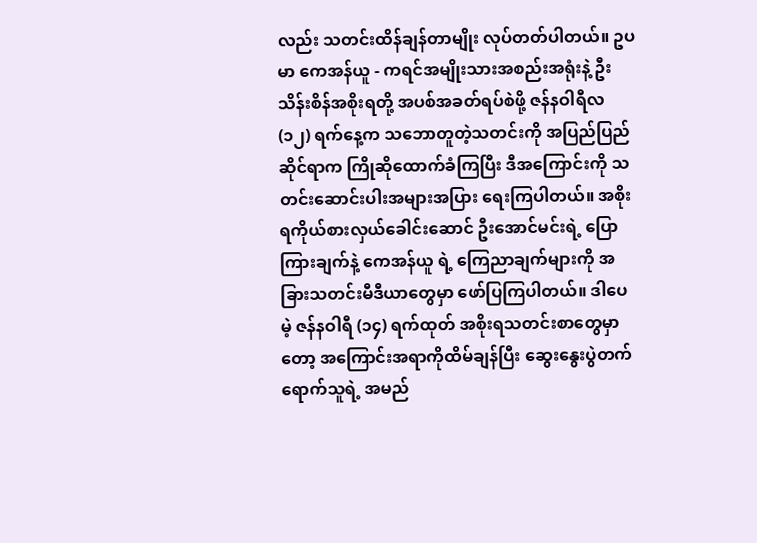လည်း သတင်းထိန်ချန်တာမျိုး လုပ်တတ်ပါတယ်။ ဥပမာ ကေအန်ယူ - ကရင်အမျိုးသားအစည်းအရုံးနဲ့ ဦးသိန်းစိန်အစိုးရတို့ အပစ်အခတ်ရပ်စဲဖို့ ဇန်နဝါရီလ (၁၂) ရက်နေ့က သဘောတူတဲ့သတင်းကို အပြည်ပြည်ဆိုင်ရာက ကြိုဆိုထောက်ခံကြပြီး ဒီအကြောင်းကို သတင်းဆောင်းပါးအများအပြား ရေးကြပါတယ်။ အစိုးရကိုယ်စားလှယ်ခေါင်းဆောင် ဦးအောင်မင်းရဲ့ ပြောကြားချက်နဲ့ ကေအန်ယူ ရဲ့ ကြေညာချက်များကို အခြားသတင်းမီဒီယာတွေမှာ ဖော်ပြကြပါတယ်။ ဒါပေမဲ့ ဇန်နဝါရီ (၁၄) ရက်ထုတ် အစိုးရသတင်းစာတွေမှာတော့ အကြောင်းအရာကိုထိမ်ချန်ပြီး ဆွေးနွေးပွဲတက်ရောက်သူရဲ့ အမည်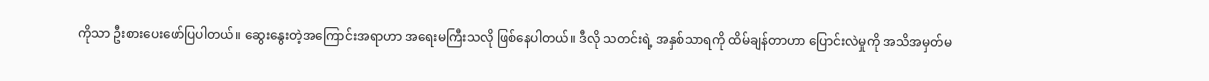ကိုသာ ဦးစားပေးဖော်ပြပါတယ်။ ဆွေးနွေးတဲ့အကြောင်းအရာဟာ အရေးမကြီးသလို ဖြစ်နေပါတယ်။ ဒီလို သတင်းရဲ့ အနှစ်သာရကို ထိမ်ချန်တာဟာ ပြောင်းလဲမှုကို အသိအမှတ်မ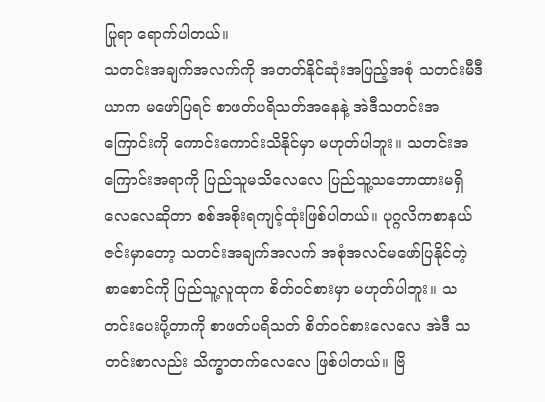ပြုရာ ရောက်ပါတယ်။
သတင်းအချက်အလက်ကို အတတ်နိုင်ဆုံးအပြည့်အစုံ သတင်းမီဒီယာက မဖော်ပြရင် စာဖတ်ပရိသတ်အနေနဲ့ အဲဒီသတင်းအကြောင်းကို ကောင်းကောင်းသိနိုင်မှာ မဟုတ်ပါဘူး။ သတင်းအကြောင်းအရာကို ပြည်သူမသိလေလေ ပြည်သူ့သဘောထားမရှိလေလေဆိုတာ စစ်အစိုးရကျင့်ထုံးဖြစ်ပါတယ်။ ပုဂ္ဂလိကစာနယ်ဇင်းမှာတော့ သတင်းအချက်အလက် အစုံအလင်မဖော်ပြနိုင်တဲ့ စာစောင်ကို ပြည်သူ့လူထုက စိတ်ဝင်စားမှာ မဟုတ်ပါဘူး။ သတင်းပေးပို့တာကို စာဖတ်ပရိသတ် စိတ်ဝင်စားလေလေ အဲဒီ သတင်းစာလည်း သိက္ခာတက်လေလေ ဖြစ်ပါတယ်။ ဗြိ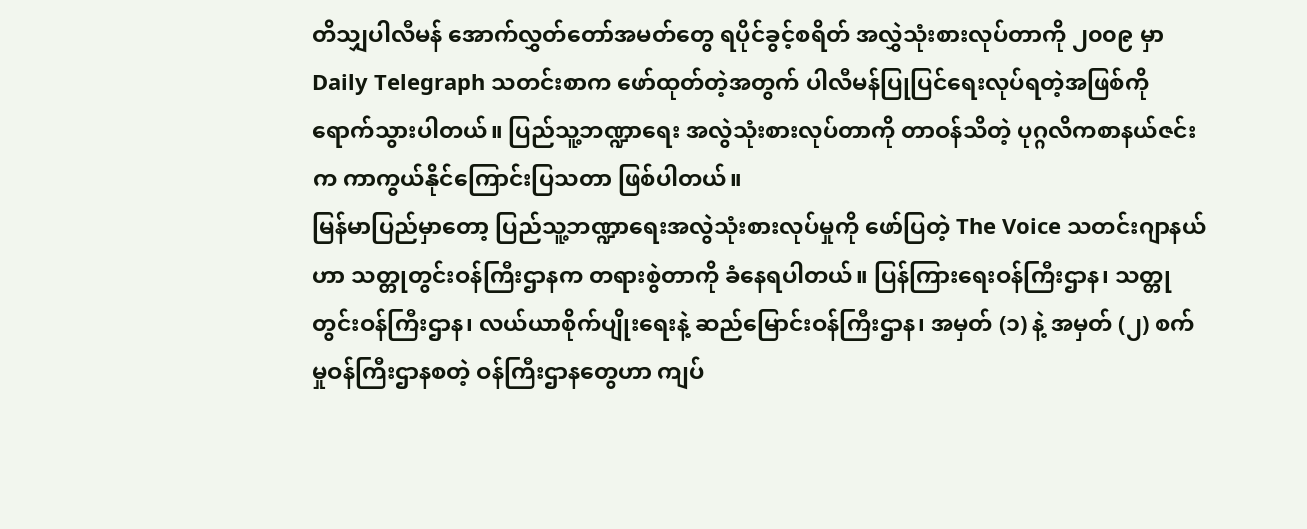တိသျှပါလီမန် အောက်လွှတ်တော်အမတ်တွေ ရပိုင်ခွင့်စရိတ် အလွှဲသုံးစားလုပ်တာကို ၂၀၀၉ မှာ Daily Telegraph သတင်းစာက ဖော်ထုတ်တဲ့အတွက် ပါလီမန်ပြုပြင်ရေးလုပ်ရတဲ့အဖြစ်ကို ရောက်သွားပါတယ်။ ပြည်သူ့ဘဏ္ဍာရေး အလွဲသုံးစားလုပ်တာကို တာဝန်သိတဲ့ ပုဂ္ဂလိကစာနယ်ဇင်းက ကာကွယ်နိုင်ကြောင်းပြသတာ ဖြစ်ပါတယ်။
မြန်မာပြည်မှာတော့ ပြည်သူ့ဘဏ္ဍာရေးအလွဲသုံးစားလုပ်မှုကို ဖော်ပြတဲ့ The Voice သတင်းဂျာနယ်ဟာ သတ္တုတွင်းဝန်ကြီးဌာနက တရားစွဲတာကို ခံနေရပါတယ်။ ပြန်ကြားရေးဝန်ကြီးဌာန၊ သတ္တုတွင်းဝန်ကြီးဌာန၊ လယ်ယာစိုက်ပျိုးရေးနဲ့ ဆည်မြောင်းဝန်ကြီးဌာန၊ အမှတ် (၁) နဲ့ အမှတ် (၂) စက်မှုဝန်ကြီးဌာနစတဲ့ ဝန်ကြီးဌာနတွေဟာ ကျပ်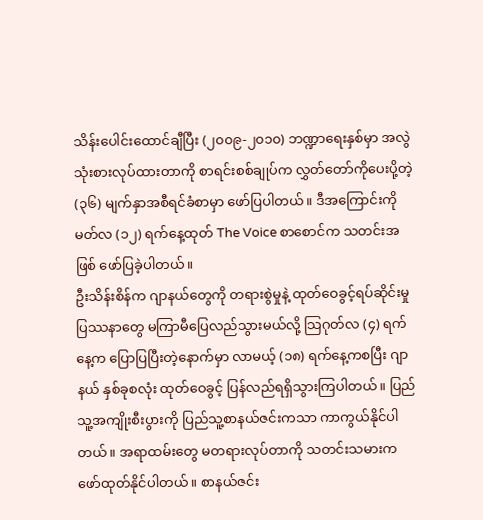သိန်းပေါင်းထောင်ချီပြီး (၂၀၀၉-၂၀၁၀) ဘဏ္ဍာရေးနှစ်မှာ အလွဲသုံးစားလုပ်ထားတာကို စာရင်းစစ်ချုပ်က လွှတ်တော်ကိုပေးပို့တဲ့ (၃၆) မျက်နှာအစီရင်ခံစာမှာ ဖော်ပြပါတယ်။ ဒီအကြောင်းကို မတ်လ (၁၂) ရက်နေ့ထုတ် The Voice စာစောင်က သတင်းအဖြစ် ဖော်ပြခဲ့ပါတယ်။
ဦးသိန်းစိန်က ဂျာနယ်တွေကို တရားစွဲမှုနဲ့ ထုတ်ဝေခွင့်ရပ်ဆိုင်းမှု ပြဿနာတွေ မကြာမီပြေလည်သွားမယ်လို့ သြဂုတ်လ (၄) ရက်နေ့က ပြောပြပြီးတဲ့နောက်မှာ လာမယ့် (၁၈) ရက်နေ့ကစပြီး ဂျာနယ် နှစ်ခုစလုံး ထုတ်ဝေခွင့် ပြန်လည်ရရှိသွားကြပါတယ်။ ပြည်သူ့အကျိုးစီးပွားကို ပြည်သူ့စာနယ်ဇင်းကသာ ကာကွယ်နိုင်ပါတယ်။ အရာထမ်းတွေ မတရားလုပ်တာကို သတင်းသမားက ဖော်ထုတ်နိုင်ပါတယ်။ စာနယ်ဇင်း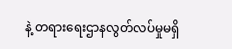နဲ့ တရားရေးဌာနလွတ်လပ်မှုမရှိ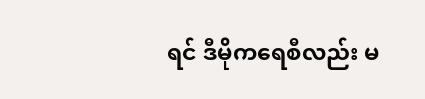ရင် ဒီမိုကရေစီလည်း မ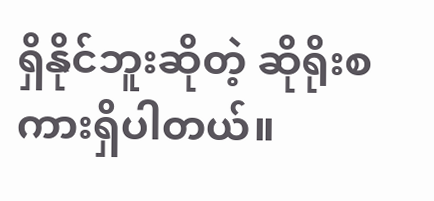ရှိနိုင်ဘူးဆိုတဲ့ ဆိုရိုးစကားရှိပါတယ်။